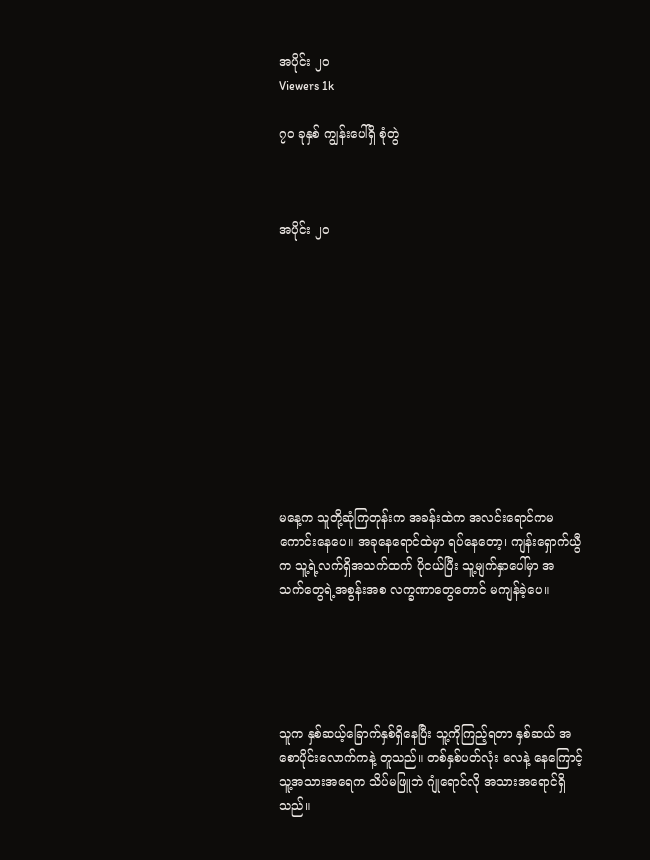အပိုင်း ၂၀
Viewers 1k

၇၀ ခုနှစ် ကျွန်းပေါ်ရှိ စုံတွဲ



အပိုင်း ၂၀











မနေ့က သူတို့ဆုံကြတုန်းက အခန်းထဲက အလင်းရောင်ကမကောင်းနေပေ။ အခုနေရောင်ထဲမှာ ရပ်နေတော့၊ ကျန်းရှောက်ယွီက သူ့ရဲ့လက်ရှိအသက်ထက် ပိုငယ်ပြီး သူ့မျက်နှာပေါ်မှာ အသက်‌တွေရဲ့အစွန်းအစ လက္ခဏာတွေတောင် မကျန်ခဲ့ပေ။





သူက နှစ်ဆယ့်ခြောက်နှစ်ရှိနေပြီး သူ့ကိုကြည့်ရတာ နှစ်ဆယ် အစောပိုင်းလောက်ကနဲ့ တူသည်။ တစ်နှစ်ပတ်လုံး လေနဲ့ နေကြောင့် သူ့အသားအရေက သိပ်မဖြူဘဲ ဂျုံရောင်လို အသားအ‌ရောင်ရှိသည်။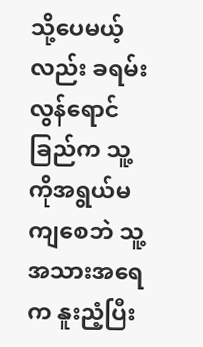သို့ပေမယ့်လည်း ခရမ်းလွန်ရောင်ခြည်က သူ့ကိုအရွယ်မကျစေဘဲ သူ့အသားအရေက နူးညံ့ပြီး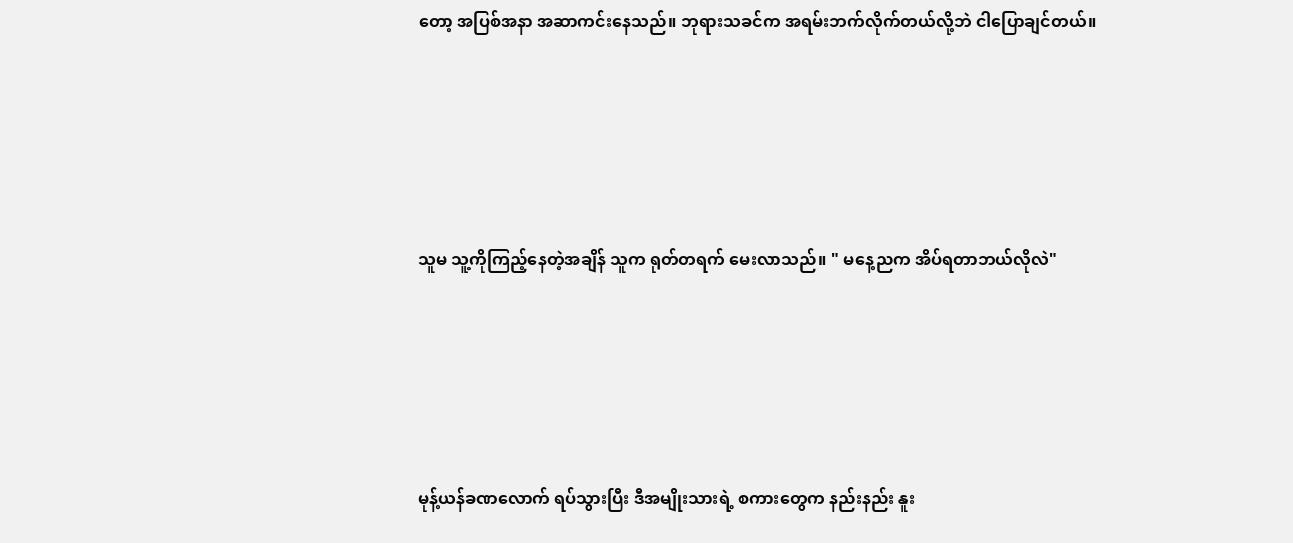တော့ အပြစ်အနာ အဆာကင်းနေသည်။ ဘုရားသခင်က အရမ်းဘက်လိုက်တယ်လို့ဘဲ ငါပြောချင်တယ်။





သူမ သူ့ကိုကြည့်နေတဲ့အချိန် သူက ရုတ်တရက် မေးလာသည်။ " မနေ့ညက အိပ်ရတာဘယ်လိုလဲ"





မုန့်ယန်ခဏလောက် ရပ်သွားပြီး ဒီအမျိုးသားရဲ့ စကားတွေက နည်းနည်း နူး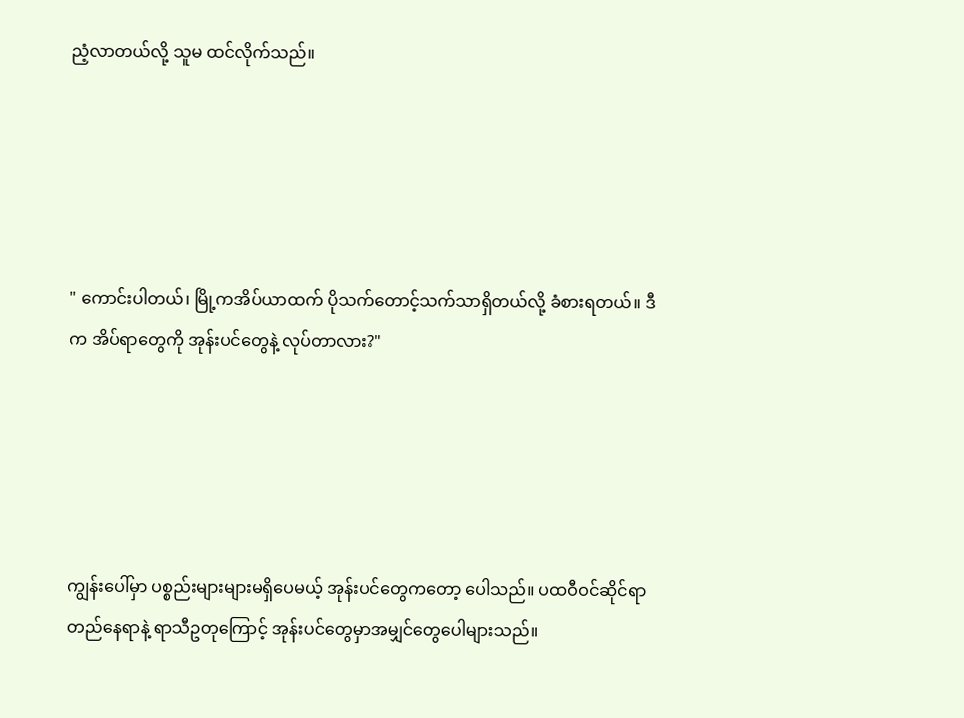ညံ့လာတယ်လို့ သူမ ထင်လိုက်သည်။





" ကောင်းပါတယ်၊ မြို့ကအိပ်ယာထက် ပိုသက်တောင့်သက်သာရှိတယ်လို့ ခံစားရတယ်။ ဒီက အိပ်ရာ‌တွေကို အုန်းပင်‌တွေနဲ့ လုပ်တာလား?"





ကျွန်းပေါ်မှာ ပစ္စည်းများများမရှိပေမယ့် အုန်းပင်တွေကတော့ ပေါသည်။ ပထဝီဝင်ဆိုင်ရာ တည်နေရာနဲ့ ရာသီဥတုကြောင့် အုန်းပင်တွေမှာအမျှင်တွေပေါများသည်။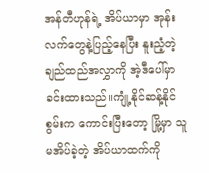အန်တီဟုန်ရဲ့ အိပ်ယာမှာ အုန်းလက်တွေနဲ့ပြည့်နေပြီး နူးညံ့တဲ့ ချည်ထည်အလွှာကို အဲ့ဒီပေါ်မှာခင်းထားသည်။ကျုံ့နိုင်ဆန့်နိုင်စွမ်းက ကောင်းပြီးတော့ မြို့မှာ သူမအိပ်ခဲ့တဲ့ အိပ်ယာထက်ကို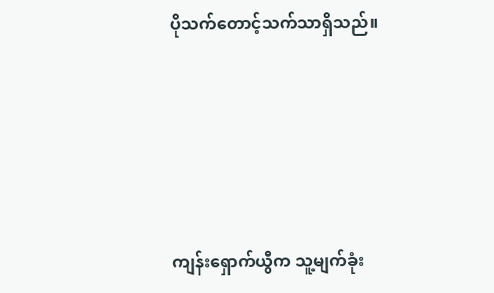ပိုသက်တောင့်သက်သာရှိသည်။





ကျန်းရှောက်ယွီက သူ့မျက်ခုံး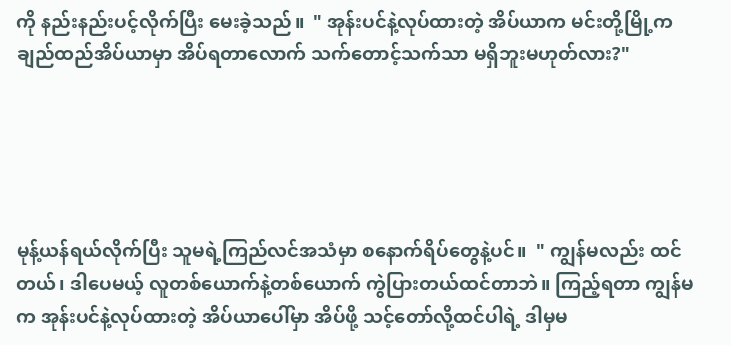ကို နည်းနည်းပင့်လိုက်ပြီး မေးခဲ့သည်။  " အုန်းပင်နဲ့လုပ်ထားတဲ့ အိပ်ယာက မင်းတို့မြို့က ချည်ထည်အိပ်ယာမှာ အိပ်ရတာလောက် သက်တောင့်သက်သာ မရှိဘူးမဟုတ်လား?"





မုန့်ယန်ရယ်လိုက်ပြီး သူမရဲ့ကြည်လင်အသံမှာ စနောက်ရိပ်တွေနဲ့ပင်။  " ကျွန်မလည်း ထင်တယ်၊ ဒါပေမယ့် လူတစ်ယောက်နဲ့တစ်ယောက် ကွဲပြားတယ်ထင်တာဘဲ။ ကြည့်ရတာ ကျွန်မက အုန်းပင်နဲ့လုပ်ထားတဲ့ အိပ်ယာပေါ်မှာ အိပ်ဖို့ သင့်တော်လို့ထင်ပါရဲ့ ဒါမှမ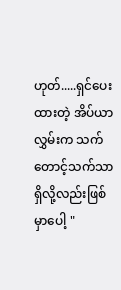ဟုတ်.....ရှင်ပေးထားတဲ့ အိပ်ယာလွှမ်းက သက်တောင့်သက်သာရှိလို့လည်းဖြစ်မှာပေါ့ "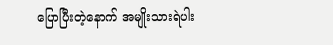ပြောပြီးတဲ့နောက် အမျိုးသားရဲပါး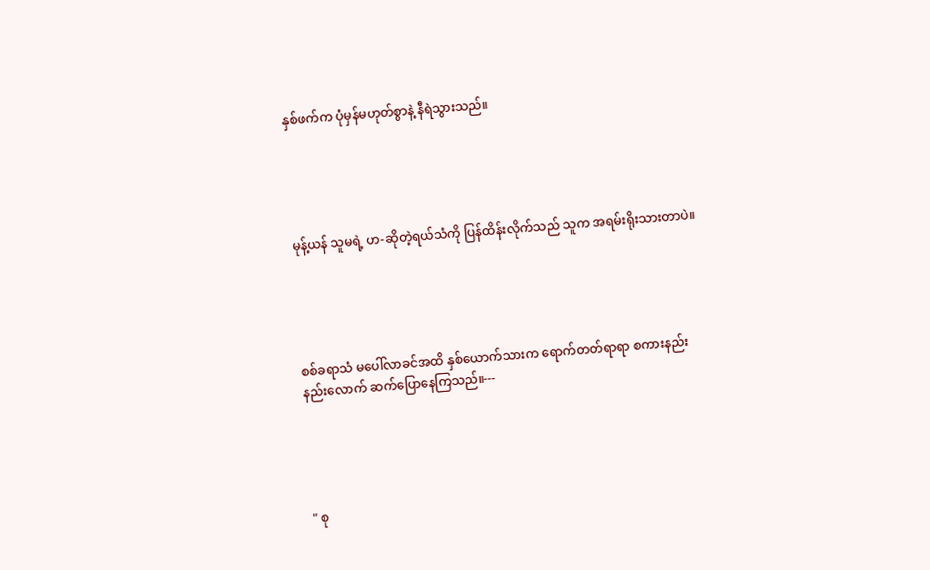နှစ်ဖက်က ပုံမှန်မဟုတ်စွာနဲ့ နီရဲသွားသည်။





မုန့်ယန် သူမရဲ့ ဟ-ဆိုတဲ့ရယ်သံကို ပြန်ထိန်းလိုက်သည် သူက အရမ်းရိုးသားတာပဲ။





စစ်ခရာသံ မပေါ်လာခင်အထိ နှစ်ယောက်သားက ရောက်တတ်ရာရာ စကားနည်းနည်းလောက် ဆက်ပြောနေကြသည်။---





" စု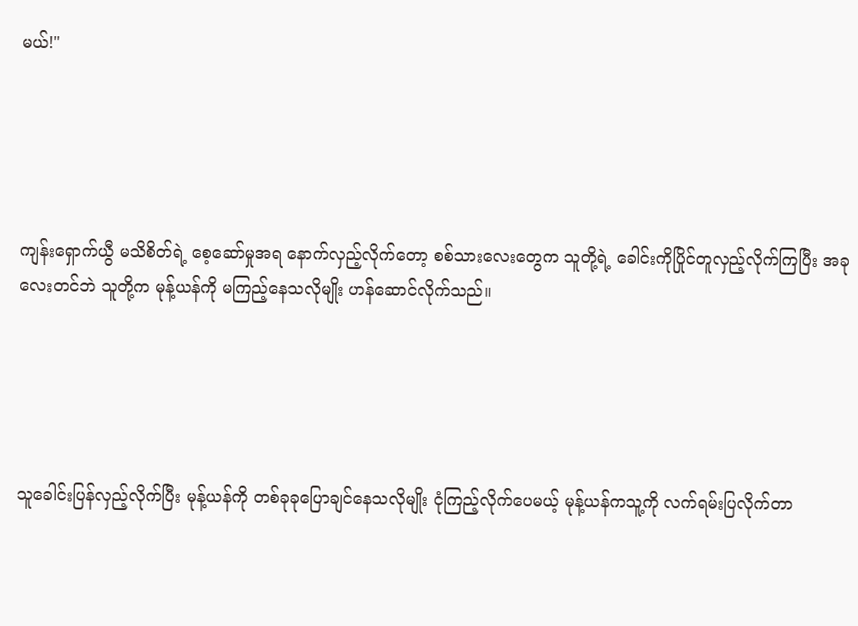မယ်!"





ကျန်းရှောက်ယွီ မသိစိတ်ရဲ့ စေ့ဆော်မှုအရ နောက်လှည့်လိုက်တော့ စစ်သားလေးတွေက သူတို့ရဲ့ ခေါင်းကိုပြိုင်တူလှည့်လိုက်ကြပြီး အခုလေးတင်ဘဲ သူတို့က မုန့်ယန်ကို မကြည့်နေသလိုမျိုး ဟန်ဆောင်လိုက်သည်။





သူခေါင်းပြန်လှည့်လိုက်ပြီး မုန့်ယန်ကို တစ်ခုခုပြောချင်နေသလိုမျိုး ငုံကြည့်လိုက်ပေမယ့် မုန့်ယန်ကသူ့ကို လက်ရမ်းပြလိုက်တာ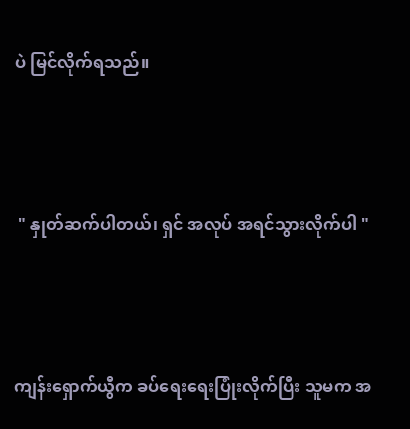ပဲ မြင်လိုက်ရသည်။





 " နှုတ်ဆက်ပါတယ်၊ ရှင် အလုပ် အရင်သွားလိုက်ပါ "





ကျန်းရှောက်ယွီက ခပ်ရေးရေးပြုံးလိုက်ပြီး သူမက အ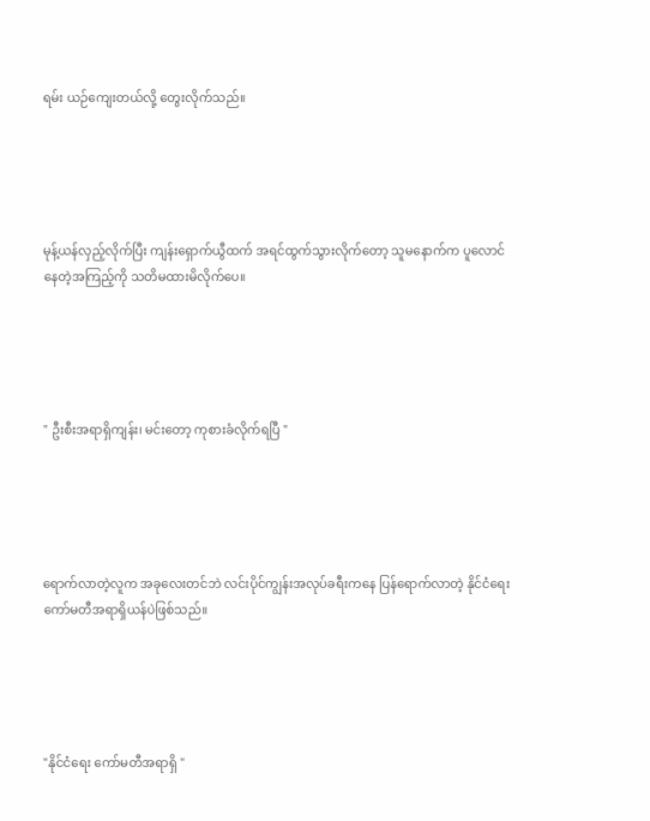ရမ်း ယဉ်ကျေးတယ်လို့ တွေးလိုက်သည်။





မုန့်ယန်လှည့်လိုက်ပြီး ကျန်းရှောက်ယွီထက် အရင်ထွက်သွားလိုက်တော့ သူမနောက်က ပူလောင်နေတဲ့အကြည့်ကို သတိမထားမိလိုက်ပေ။





" ဦးစီးအရာရှိကျန်း၊ မင်းတော့ ကုစားခံလိုက်ရပြီ "





ရောက်လာတဲ့လူက အခုလေးတင်ဘဲ လင်းပိုင်ကျွန်းအလုပ်ခရီးကနေ ပြန်ရောက်လာတဲ့ နိုင်ငံရေးကော်မတီအရာရှိယန်ပဲဖြစ်သည်။





"နိုင်ငံရေး ကော်မတီအရာရှိ "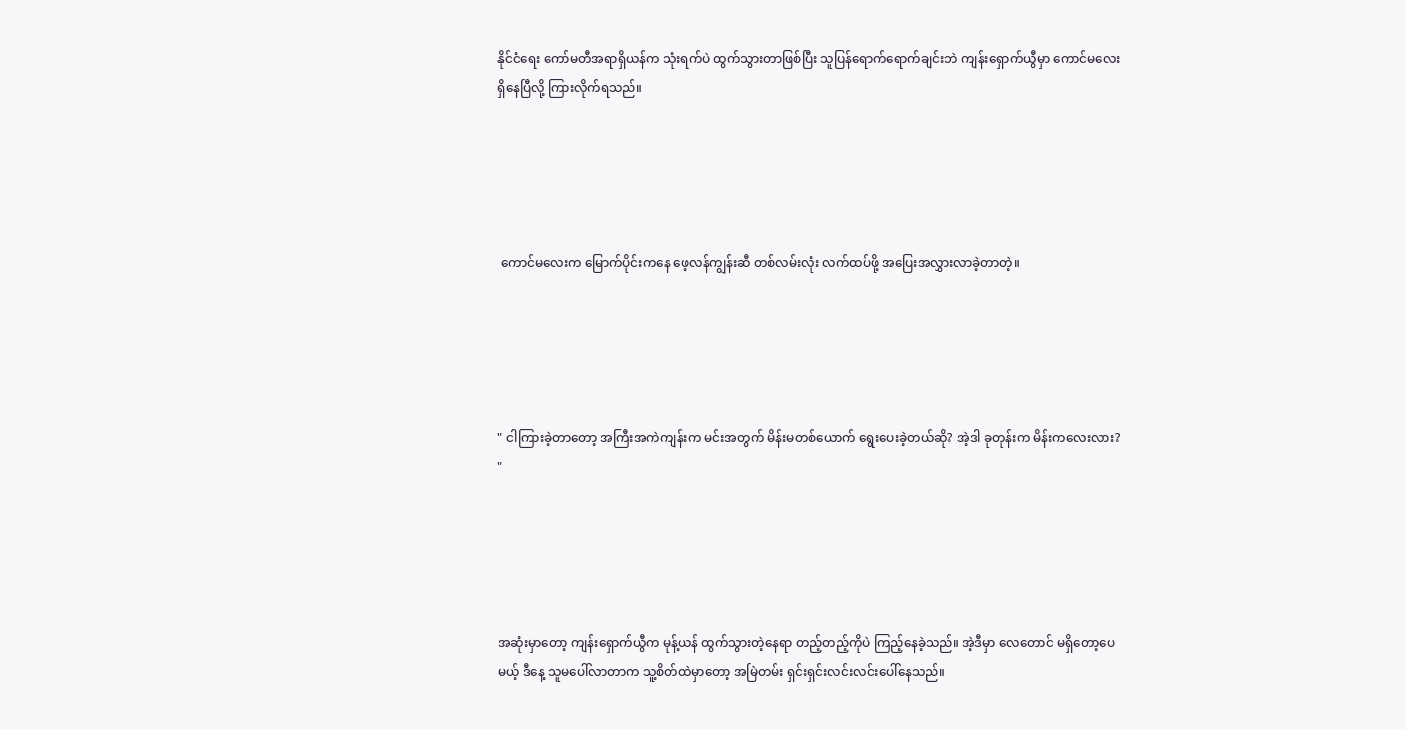နိုင်ငံရေး ကော်မတီအရာရှိယန်က သုံးရက်ပဲ ထွက်သွားတာဖြစ်ပြီး သူပြန်ရောက်ရောက်ချင်းဘဲ ကျန်းရှောက်ယွီမှာ ကောင်မလေးရှိ‌နေပြီလို့ ကြားလိုက်ရသည်။





 ကောင်မလေးက မြောက်ပိုင်းကနေ ဖေ့လန်ကျွန်းဆီ တစ်လမ်းလုံး လက်ထပ်ဖို့ အပြေးအလွှားလာခဲ့တာတဲ့။





" ငါကြားခဲ့တာတော့ အကြီးအကဲကျန်းက မင်းအတွက် မိန်းမတစ်ယောက် ရွေးပေးခဲ့တယ်ဆို? အဲ့ဒါ ခုတုန်းက မိန်းကလေးလား? "





အဆုံးမှာတော့ ကျန်းရှောက်ယွီက မုန့်ယန် ထွက်သွားတဲ့နေရာ တည့်တည့်ကိုပဲ ကြည့်နေခဲ့သည်။ အဲ့ဒီမှာ လေတောင် မရှိတော့ပေမယ့် ဒီနေ့ သူမပေါ်လာတာက သူ့စိတ်ထဲမှာတော့ အမြဲတမ်း ရှင်းရှင်းလင်းလင်းပေါ်နေသည်။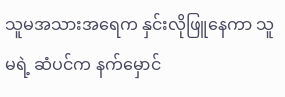သူမအသားအရေက နှင်းလိုဖြူနေကာ သူမရဲ့ ဆံပင်က နက်မှောင်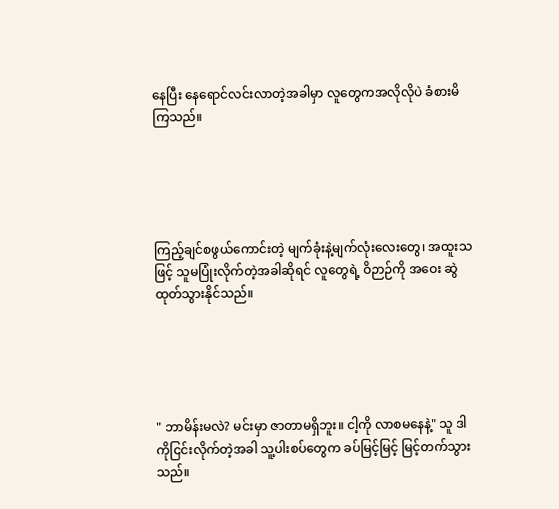နေပြီး နေရောင်လင်းလာတဲ့အခါမှာ လူတွေကအလိုလိုပဲ ခံစားမိကြသည်။





ကြည့်ချင်စဖွယ်ကောင်းတဲ့ မျက်ခုံးနဲ့မျက်လုံးလေးတွေ၊ အထူးသဖြင့် သူမပြုံးလိုက်တဲ့အခါဆိုရင် လူတွေရဲ့ ဝိဉာဉ်ကို အဝေး ဆွဲထုတ်သွားနိုင်သည်။





" ဘာမိန်းမလဲ? မင်းမှာ ဇာတာမရှိဘူး။ ငါ့ကို လာစမနေနဲ့" သူ ဒါကိုငြင်းလိုက်တဲ့အခါ သူ့ပါးစပ်တွေက ခပ်မြင့်မြင့် မြင့်တက်သွားသည်။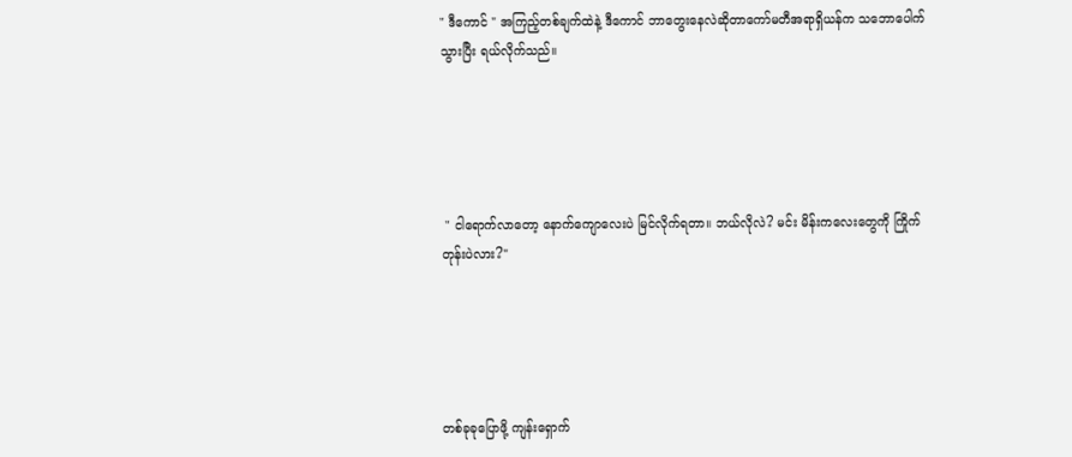" ဒီကောင် " အကြည့်တစ်ချက်ထဲနဲ့ ဒီကောင်‌ ဘာတွေးနေလဲဆိုတာကော်မတီအရာရှိယန်က သဘောပေါက်သွားပြီး ရယ်လိုက်သည်။





 " ငါရောက်လာတော့ နောက်ကျောလေးပဲ မြင်လိုက်ရတာ။ ဘယ်လိုလဲ? မင်း မိန်းကလေးတွေကို ကြိုက်တုန်းပဲလား?"





တစ်ခုခုပြောဖို့ ကျန်းရှောက်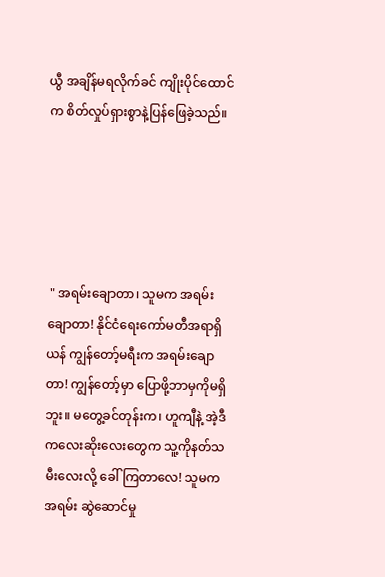ယွီ အချိန်မရလိုက်ခင် ကျိုးပိုင်ထောင်က စိတ်လှုပ်ရှားစွာနဲ့ပြန်ဖြေခဲ့သည်။





 " အရမ်းချောတာ၊ သူမက အရမ်းချောတာ! နိုင်ငံရေးကော်မတီအရာရှိယန် ကျွန်တော့်မရီးက အရမ်းချောတာ! ကျွန်တော့်မှာ ပြောဖို့ဘာမှကိုမရှိဘူး။ မတွေ့ခင်တုန်းက၊ ဟူကျီနဲ့ အဲ့ဒီကလေးဆိုးလေးတွေက သူ့ကိုနတ်သမီးလေးလို့ ခေါ်ကြတာလေ! သူမက အရမ်း ဆွဲဆောင်မှု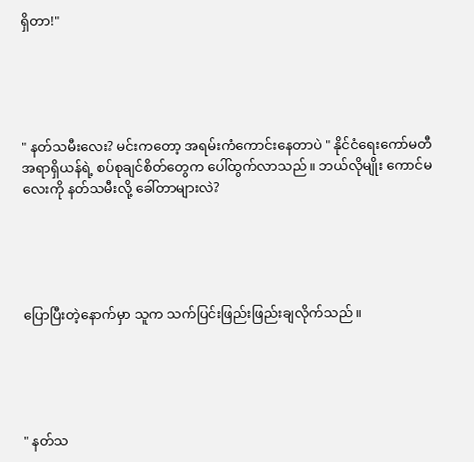ရှိတာ!"





" နတ်သမီးလေး? မင်းကတော့ အရမ်းကံကောင်းနေတာပဲ " နိုင်ငံရေးကော်မတီအရာရှိယန်ရဲ့ စပ်စုချင်စိတ်တွေက ပေါ်ထွက်လာသည်။ ဘယ်လိုမျိုး ကောင်မလေးကို နတ်သမီးလို့ ခေါ်တာများလဲ?





ပြောပြီးတဲ့နောက်မှာ သူက သက်ပြင်းဖြည်းဖြည်းချလိုက်သည်။





" နတ်သ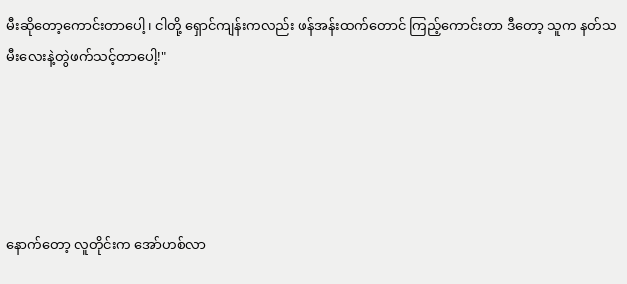မီးဆိုတော့ကောင်းတာပေါ့၊ ငါတို့ ရှောင်ကျန်းကလည်း ဖန်အန်းထက်တောင် ကြည့်ကောင်းတာ ဒီတော့ သူက နတ်သမီးလေးနဲ့တွဲဖက်သင့်တာပေါ့!"





နောက်တော့ လူတိုင်းက အော်ဟစ်လာ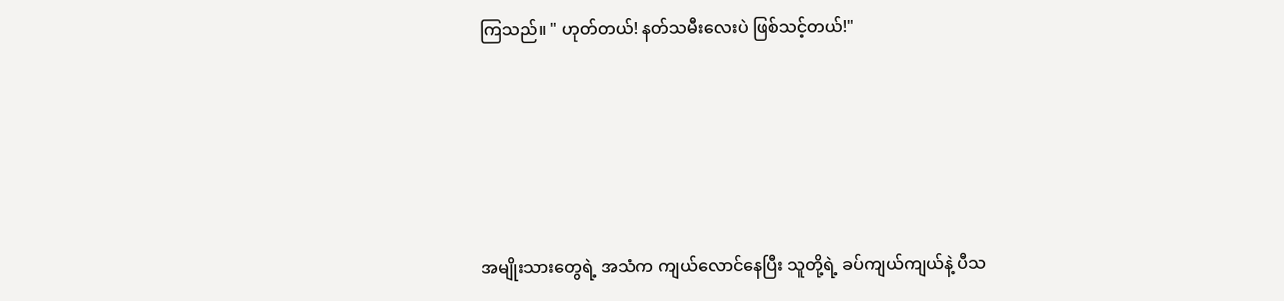ကြသည်။ " ဟုတ်တယ်! နတ်သမီးလေးပဲ ဖြစ်သင့်တယ်!"





အမျိုးသားတွေရဲ့ အသံက ကျယ်လောင်နေပြီး သူတို့ရဲ့ ခပ်ကျယ်ကျယ်နဲ့ ပီသ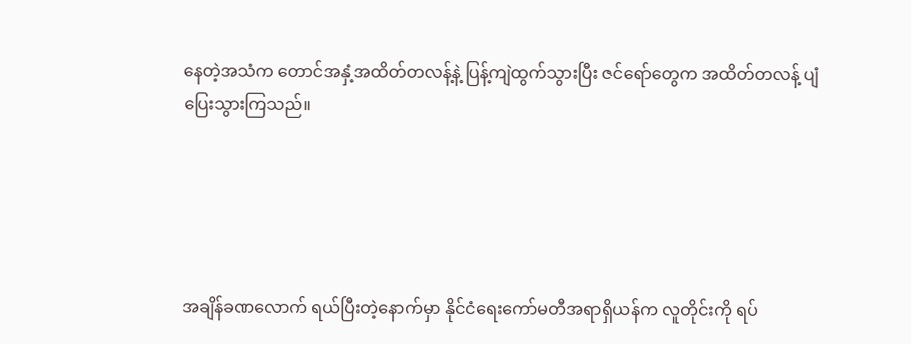နေတဲ့အသံက တောင်အနှံ့အထိတ်တလန့်နဲ့ ပြန့်ကျဲထွက်သွားပြီး ဇင်ရော်တွေက အထိတ်တလန့် ပျံပြေးသွားကြသည်။





အချိန်ခဏလောက် ရယ်ပြီး‌တဲ့နောက်မှာ နိုင်ငံရေးကော်မတီအရာရှိယန်က လူတိုင်းကို ရပ်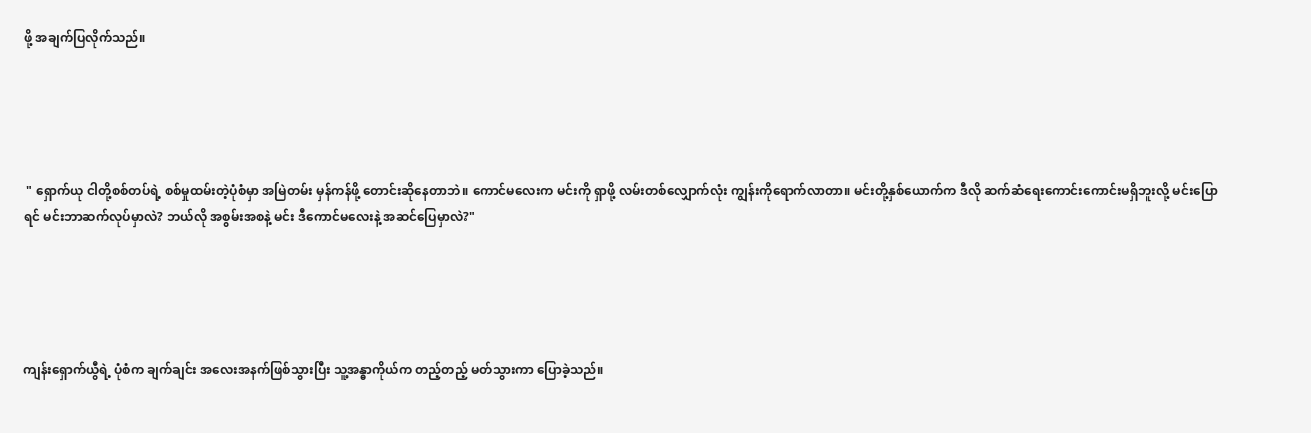ဖို့ အချက်ပြလိုက်သည်။





 " ရှောက်ယု ငါတို့စစ်တပ်ရဲ့ စစ်မှုထမ်းတဲ့ပုံစံမှာ အမြဲတမ်း မှန်ကန်ဖို့ တောင်းဆိုနေတာဘဲ။ ကောင်မလေးက မင်းကို ရှာဖို့ လမ်းတစ်လျှောက်လုံး ကျွန်း‌ကိုရောက်လာတာ။ မင်းတို့နှစ်ယောက်က ဒီလို ဆက်ဆံရေးကောင်းကောင်းမရှိဘူးလို့ မင်းပြောရင် မင်းဘာဆက်လုပ်မှာလဲ? ဘယ်လို အစွမ်းအစနဲ့ မင်း ဒီကောင်မလေးနဲ့ အဆင်ပြေမှာလဲ?"





ကျန်းရှောက်ယွီရဲ့ ပုံစံက ချက်ချင်း အလေးအနက်ဖြစ်သွားပြီး သူ့အန္ဓာကိုယ်က တည့်တည့် ‌မတ်သွားကာ ပြောခဲ့သည်။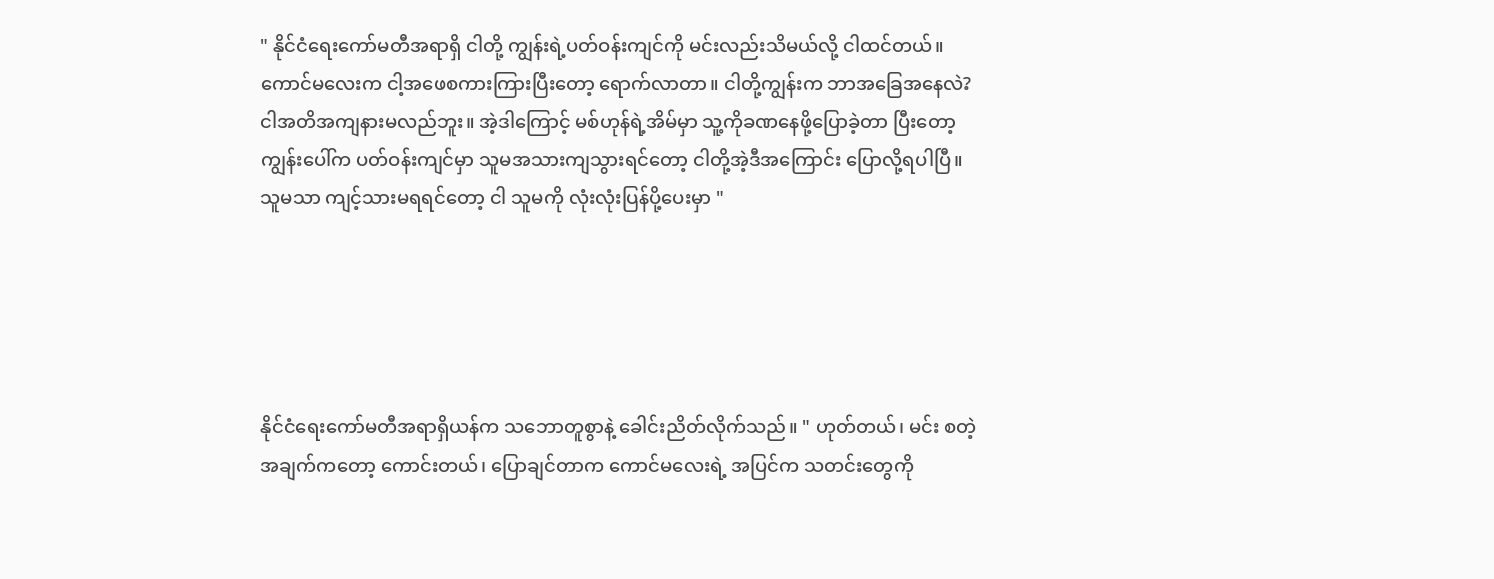" နိုင်ငံရေးကော်မတီအရာရှိ ငါတို့ ကျွန်းရဲ့ပတ်ဝန်းကျင်ကို မင်းလည်းသိမယ်လို့ ငါထင်တယ်။ ကောင်မလေးက ငါ့အဖေစကားကြားပြီးတော့ ရောက်လာတာ။ ငါတို့ကျွန်းက ဘာအခြေအနေလဲ? ငါအတိအကျနားမလည်ဘူး။ အဲ့ဒါကြောင့် မစ်ဟုန်ရဲ့အိမ်မှာ သူ့ကိုခဏနေဖို့ပြောခဲ့တာ ပြီးတော့ ကျွန်းပေါ်က ပတ်ဝန်းကျင်မှာ သူမအသားကျသွားရင်တော့ ငါတို့အဲ့ဒီအကြောင်း ပြောလို့ရပါပြီ။ သူမသာ ကျင့်သားမရရင်တော့ ငါ သူမကို လုံးလုံးပြန်ပို့ပေးမှာ "





နိုင်ငံရေးကော်မတီအရာရှိယန်က သဘောတူစွာနဲ့ ခေါင်းညိတ်လိုက်သည်။ " ဟုတ်တယ်၊ မင်း စတဲ့အချက်ကတော့ ကောင်းတယ်၊ ပြောချင်တာက ကောင်မလေးရဲ့ အပြင်က သတင်းတွေကို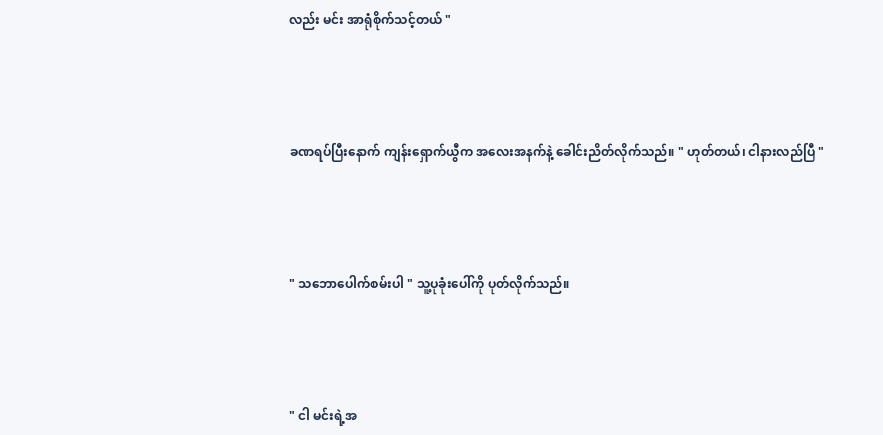လည်း မင်း အာရုံစိုက်သင့်တယ် "





ခဏရပ်ပြီးနောက် ကျန်းရှောက်ယွီက အလေးအနက်နဲ့ ခေါင်းညိတ်လိုက်သည်။ " ဟုတ်တယ်၊ ငါနားလည်ပြီ "





" သဘောပေါက်စမ်းပါ " သူ့ပုခုံးပေါ်ကို ပုတ်လိုက်သည်။





" ငါ မင်းရဲ့အ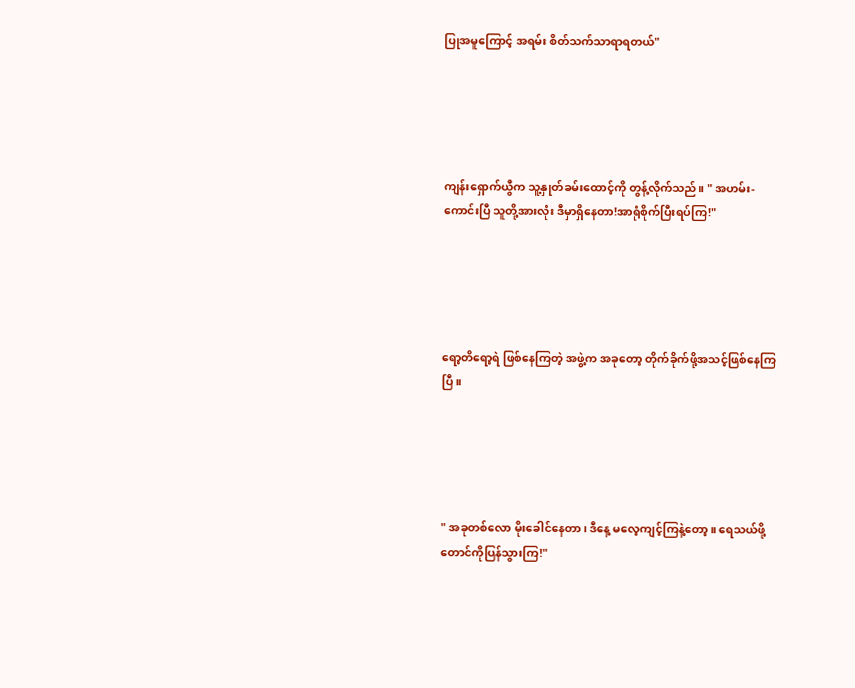ပြုအမူကြောင့် အရမ်း စိတ်သက်သာရာရတယ်"





ကျန်းရှောက်ယွီက သူ့နှုတ်ခမ်းထောင့်ကို တွန့်လိုက်သည်။ " အဟမ်း- ကောင်းပြီ သူတို့အားလုံး ဒီမှာရှိနေတာ!အာရုံစိုက်ပြီးရပ်ကြ!"





ရော့တိရော့ရဲ ဖြစ်နေကြတဲ့ အဖွဲ့က အခုတော့ တိုက်ခိုက်ဖို့အသင့်ဖြစ်နေကြပြီ။





" အခုတစ်လော မိုးခေါင်နေတာ၊ ဒီနေ့ မလေ့ကျင့်ကြနဲ့တော့။ ရေသယ်ဖို့ တောင်ကိုပြန်သွားကြ!"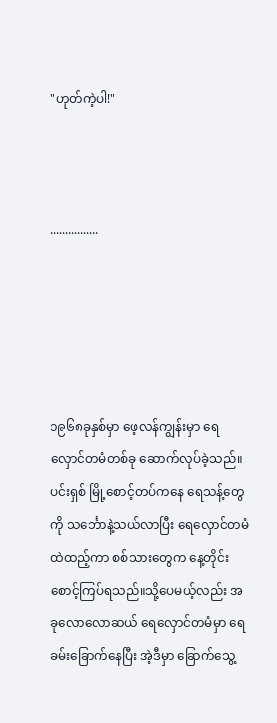"ဟုတ်ကဲ့ပါ!"



................





၁၉၆၈ခုနှစ်မှာ ဖေ့လန်ကျွန်းမှာ ရေလှောင်တမံတစ်ခု ဆောက်လုပ်ခဲ့သည်။ ပင်းရှစ် မြို့စောင့်တပ်ကနေ ရေသန့်တွေကို သင်္ဘောနဲ့သယ်လာပြီး ရေလှောင်တမံထဲထည့်ကာ စစ်သားတွေက နေ့တိုင်း စောင့်ကြပ်ရသည်။သို့ပေမယ့်လည်း အခုလောလောဆယ် ရေလှောင်တမံမှာ ရေခမ်းခြောက်နေပြီး အဲ့ဒီမှာ ခြောက်သွေ့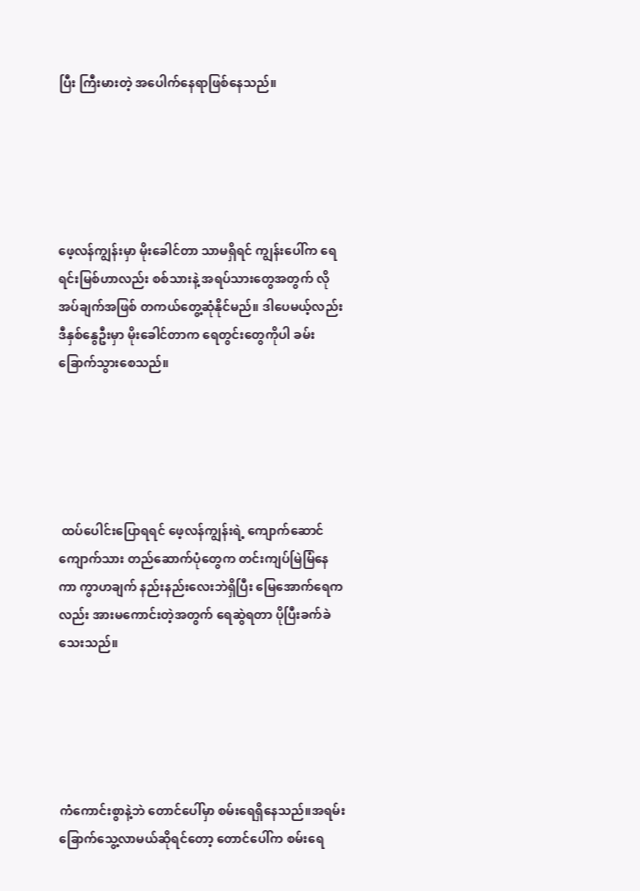ပြီး ကြီးမားတဲ့ အပေါက်နေရာဖြစ်နေသည်။





ဖေ့လန်ကျွန်းမှာ မိုးခေါင်တာ သာမရှိရင် ကျွန်းပေါ်က ရေရင်းမြစ်ဟာလည်း စစ်သားနဲ့ အရပ်သားတွေအတွက် လိုအပ်ချက်အဖြစ် တကယ်တွေ့ဆုံနိုင်မည်။ ဒါပေမယ့်လည်း ဒီနှစ်နွေဦးမှာ မိုးခေါင်တာက ရေတွင်းတွေကိုပါ ခမ်းခြောက်သွားစေသည်။





 ထပ်ပေါင်းပြောရရင် ဖေ့လန်ကျွန်းရဲ့ ကျောက်ဆောင်ကျောက်သား တည်ဆောက်ပုံတွေက တင်းကျပ်မြဲမြံနေကာ ကွာဟချက် နည်းနည်းလေးဘဲရှိပြီး မြေအောက်ရေကလည်း အားမကောင်းတဲ့အတွက် ရေဆွဲရတာ ပိုပြီးခက်ခဲသေးသည်။





ကံကောင်းစွာနဲ့ဘဲ တောင်ပေါ်မှာ စမ်းရေရှိနေသည်။အရမ်း ခြောက်သွေ့လာမယ်ဆိုရင်တော့ တောင်ပေါ်က စမ်းရေ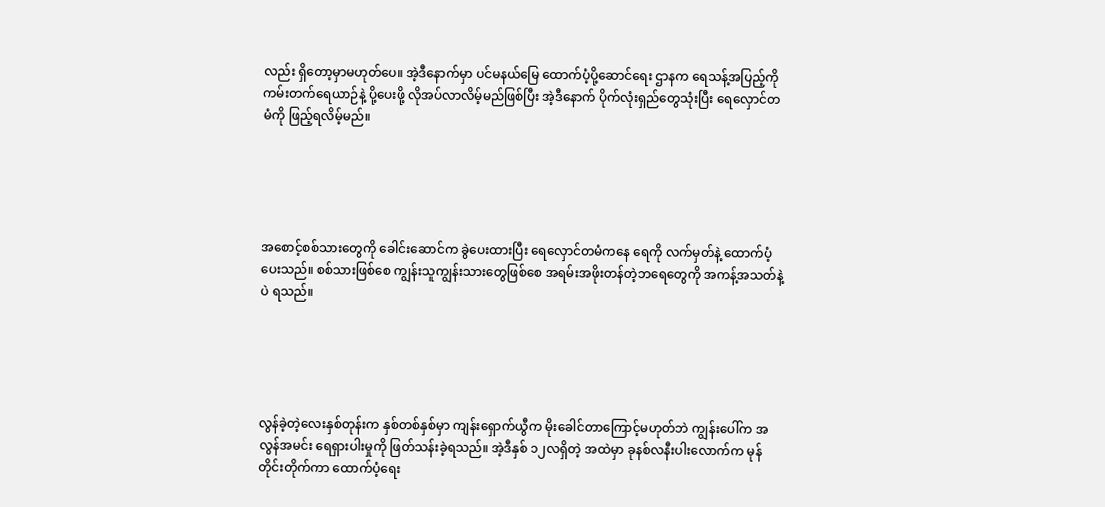လည်း ရှိတော့မှာမဟုတ်ပေ။ အဲ့ဒီနောက်မှာ ပင်မနယ်မြေ ထောက်ပံ့ပို့ဆောင်ရေး ဌာနက ရေသန့်အပြည့်ကို ကမ်းတက်ရေယာဉ်နဲ့ ပို့ပေးဖို့ လိုအပ်လာလိမ့်မည်ဖြစ်ပြီး အဲ့ဒီနောက် ပိုက်လုံးရှည်တွေသုံးပြီး ရေလှောင်တမံကို ဖြည့်ရလိမ့်မည်။





အစောင့်စစ်သားတွေကို ခေါင်းဆောင်က ခွဲပေးထားပြီး ရေလှောင်တမံကနေ ရေကို လက်မှတ်နဲ့ ထောက်ပံ့ပေးသည်။ စစ်သားဖြစ်စေ ကျွန်းသူကျွန်းသားတွေဖြစ်စေ အရမ်းအဖိုးတန်တဲ့ဘရေတွေကို အကန့်အသတ်နဲ့ပဲ ရသည်။





လွန်ခဲ့တဲ့လေးနှစ်တုန်းက နှစ်တစ်နှစ်မှာ ကျန်းရှောက်ယွီက မိုးခေါင်တာကြောင့်မဟုတ်ဘဲ ကျွန်းပေါ်က အလွန်အမင်း ရေရှားပါးမှုကို ဖြတ်သန်းခဲ့ရသည်။ အဲ့ဒီနှစ် ၁၂လရှိတဲ့ အထဲမှာ ခုနစ်လနီးပါးလောက်က မုန်တိုင်းတိုက်ကာ ထောက်ပံ့ရေး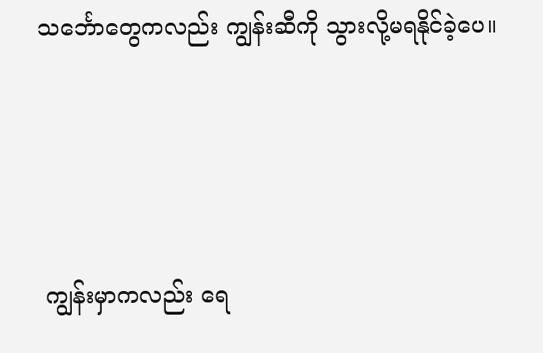သင်္ဘောတွေကလည်း ကျွန်း‌ဆီကို သွားလို့မရနိုင်ခဲ့ပေ။





 ကျွန်းမှာကလည်း ရေ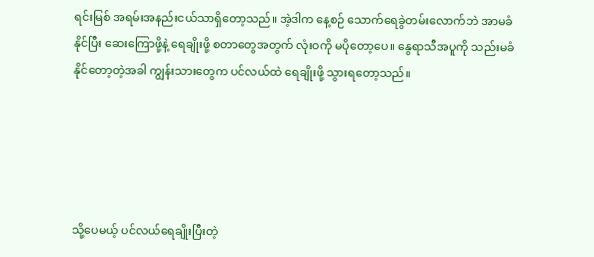ရင်းမြစ် အရမ်းအနည်းငယ်သာရှိတော့သည်။ အဲ့ဒါက နေ့စဉ် သောက်ရေခွဲတမ်းလောက်ဘဲ အာမခံနိုင်ပြီး ဆေးကြောဖို့နဲ့ ရေချိုးဖို့ စတာတွေအတွက် လုံးဝကို မပိုတော့ပေ။ နွေရာသီအပူကို သည်းမခံနိုင်တော့တဲ့အခါ ကျွန်းသားတွေက ပင်လယ်ထဲ ရေချိုးဖို့ သွားရတော့သည်။





သို့ပေမယ့် ပင်လယ်ရေချိုးပြီးတဲ့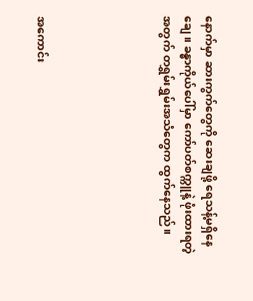နောက်မှာ ဆားကွက်တွေကို ဆေးချဖို့ ရေသန့်မရှိနေချေ။ ခန္ဓာကိုယ်ပေါ်မှာ ကော်ပတ်စက္ကူနဲ့ ဖုံးထားရတဲ့အတွက် တရွှမ်းရွှမ်းအသံတွေက ထွက်နေသည်။





အကောင်း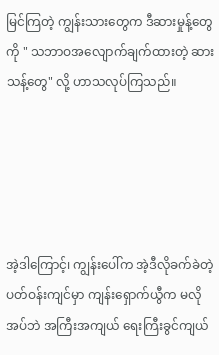မြင်ကြတဲ့ ကျွန်းသားတွေက ဒီဆားမှုန့်တွေကို " သဘာဝအလျောက်ချက်ထားတဲ့ ဆားသန့်တွေ" လို့ ဟာသလုပ်ကြသည်။





အဲ့ဒါကြောင့်၊ ကျွန်း‌ပေါ်က အဲ့ဒီလိုခက်ခဲတဲ့ပတ်ဝန်းကျင်မှာ ကျန်းရှောက်ယွီက မလိုအပ်ဘဲ အကြီးအကျယ် ရေးကြီးခွင်ကျယ်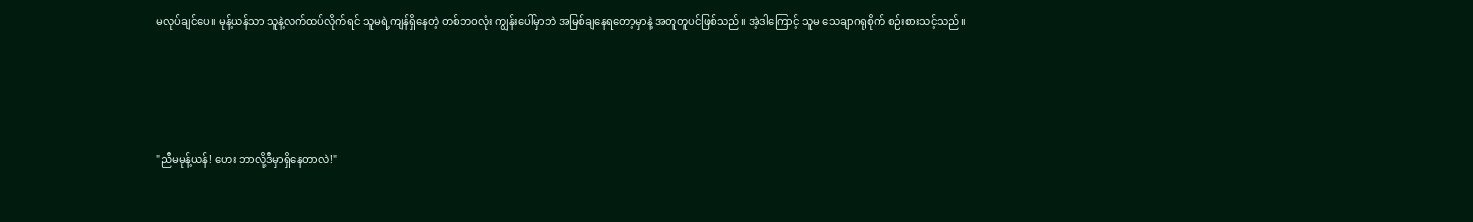မလုပ်ချင်ပေ။ မုန့်ယန်သာ သူနဲ့လက်ထပ်လိုက်ရင် သူမရဲ့ကျန်ရှိနေတဲ့ တစ်ဘဝလုံး ကျွန်းပေါ်မှာဘဲ အမြစ်ချနေရတော့မှာနဲ့ အတူတူပင်ဖြစ်သည်။ အဲ့ဒါကြောင့် သူမ သေချာဂရုစိုက် စဉ်းစားသင့်သည်။





"ညီမမုန့်ယန်! ဟေး ဘာလို့ဒီမှာရှိနေတာလဲ!"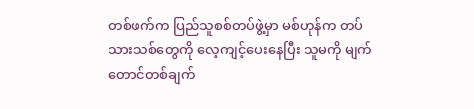တစ်ဖက်က ပြည်သူစစ်တပ်ဖွဲ့မှာ မစ်ဟုန်က တပ်သားသစ်တွေကို လေ့ကျင့်ပေးနေပြီး သူမကို မျက်တောင်တစ်ချက်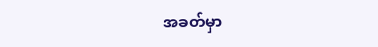အခတ်မှာ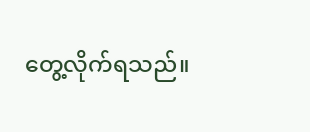တွေ့လိုက်ရသည်။